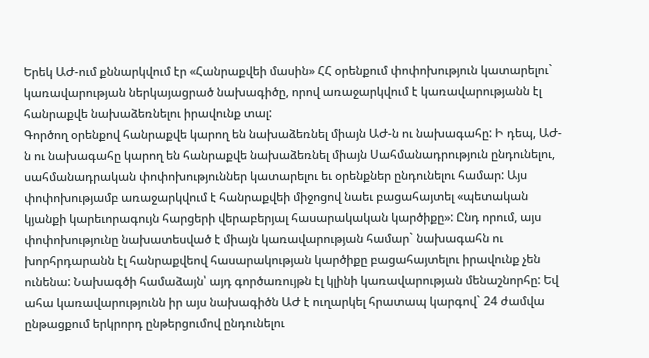Երեկ ԱԺ-ում քննարկվում էր «Հանրաքվեի մասին» ՀՀ օրենքում փոփոխություն կատարելու` կառավարության ներկայացրած նախագիծը, որով առաջարկվում է կառավարությանն էլ հանրաքվե նախաձեռնելու իրավունք տալ:
Գործող օրենքով հանրաքվե կարող են նախաձեռնել միայն ԱԺ-ն ու նախագահը: Ի դեպ, ԱԺ-ն ու նախագահը կարող են հանրաքվե նախաձեռնել միայն Սահմանադրություն ընդունելու, սահմանադրական փոփոխություններ կատարելու եւ օրենքներ ընդունելու համար: Այս փոփոխությամբ առաջարկվում է հանրաքվեի միջոցով նաեւ բացահայտել «պետական կյանքի կարեւորագույն հարցերի վերաբերյալ հասարակական կարծիքը»: Ընդ որում, այս փոփոխությունը նախատեսված է միայն կառավարության համար` նախագահն ու խորհրդարանն էլ հանրաքվեով հասարակության կարծիքը բացահայտելու իրավունք չեն ունենա: Նախագծի համաձայն՝ այդ գործառույթն էլ կլինի կառավարության մենաշնորհը: Եվ ահա կառավարությունն իր այս նախագիծն ԱԺ է ուղարկել հրատապ կարգով` 24 ժամվա ընթացքում երկրորդ ընթերցումով ընդունելու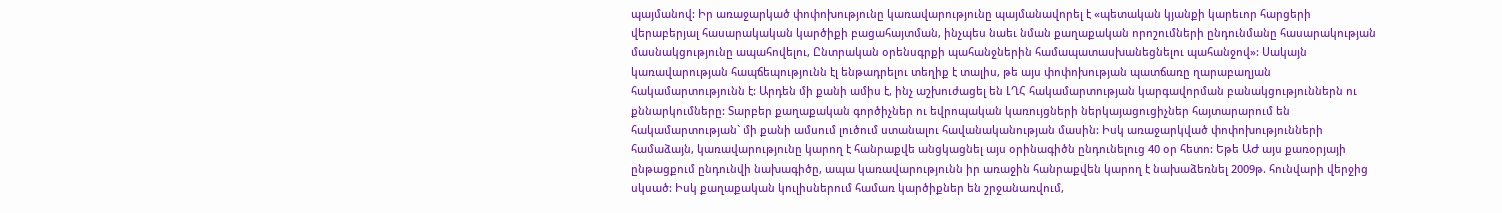պայմանով: Իր առաջարկած փոփոխությունը կառավարությունը պայմանավորել է «պետական կյանքի կարեւոր հարցերի վերաբերյալ հասարակական կարծիքի բացահայտման, ինչպես նաեւ նման քաղաքական որոշումների ընդունմանը հասարակության մասնակցությունը ապահովելու, Ընտրական օրենսգրքի պահանջներին համապատասխանեցնելու պահանջով»: Սակայն կառավարության հապճեպությունն էլ ենթադրելու տեղիք է տալիս, թե այս փոփոխության պատճառը ղարաբաղյան հակամարտությունն է: Արդեն մի քանի ամիս է, ինչ աշխուժացել են ԼՂՀ հակամարտության կարգավորման բանակցություններն ու քննարկումները: Տարբեր քաղաքական գործիչներ ու եվրոպական կառույցների ներկայացուցիչներ հայտարարում են հակամարտության` մի քանի ամսում լուծում ստանալու հավանականության մասին: Իսկ առաջարկված փոփոխությունների համաձայն, կառավարությունը կարող է հանրաքվե անցկացնել այս օրինագիծն ընդունելուց 40 օր հետո: Եթե ԱԺ այս քառօրյայի ընթացքում ընդունվի նախագիծը, ապա կառավարությունն իր առաջին հանրաքվեն կարող է նախաձեռնել 2009թ. հունվարի վերջից սկսած: Իսկ քաղաքական կուլիսներում համառ կարծիքներ են շրջանառվում,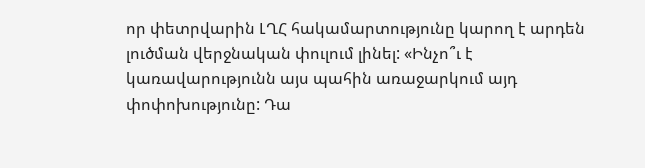որ փետրվարին ԼՂՀ հակամարտությունը կարող է արդեն լուծման վերջնական փուլում լինել: «Ինչո՞ւ է կառավարությունն այս պահին առաջարկում այդ փոփոխությունը: Դա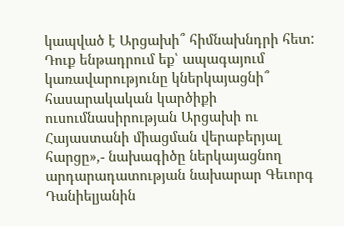կապված է Արցախի՞ հիմնախնդրի հետ: Դուք ենթադրում եք՝ ապագայում կառավարությունը կներկայացնի՞ հասարակական կարծիքի ուսումնասիրության Արցախի ու Հայաստանի միացման վերաբերյալ հարցը»,- նախագիծը ներկայացնող արդարադատության նախարար Գեւորգ Դանիելյանին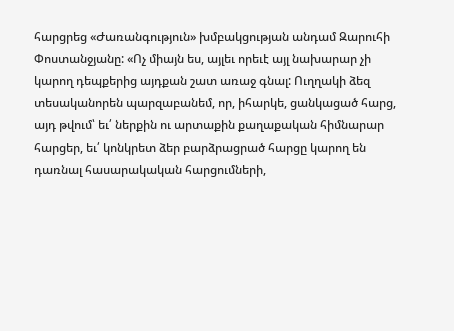հարցրեց «Ժառանգություն» խմբակցության անդամ Զարուհի Փոստանջյանը: «Ոչ միայն ես, այլեւ որեւէ այլ նախարար չի կարող դեպքերից այդքան շատ առաջ գնալ: Ուղղակի ձեզ տեսականորեն պարզաբանեմ, որ, իհարկե, ցանկացած հարց, այդ թվում՝ եւ՛ ներքին ու արտաքին քաղաքական հիմնարար հարցեր, եւ՛ կոնկրետ ձեր բարձրացրած հարցը կարող են դառնալ հասարակական հարցումների,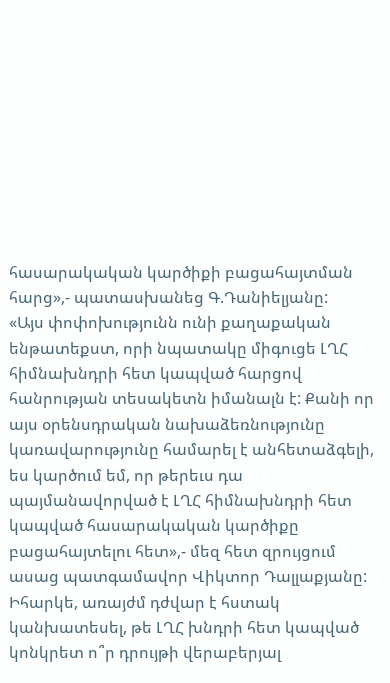հասարակական կարծիքի բացահայտման հարց»,- պատասխանեց Գ.Դանիելյանը:
«Այս փոփոխությունն ունի քաղաքական ենթատեքստ, որի նպատակը միգուցե ԼՂՀ հիմնախնդրի հետ կապված հարցով հանրության տեսակետն իմանալն է: Քանի որ այս օրենսդրական նախաձեռնությունը կառավարությունը համարել է անհետաձգելի, ես կարծում եմ, որ թերեւս դա պայմանավորված է ԼՂՀ հիմնախնդրի հետ կապված հասարակական կարծիքը բացահայտելու հետ»,- մեզ հետ զրույցում ասաց պատգամավոր Վիկտոր Դալլաքյանը: Իհարկե, առայժմ դժվար է հստակ կանխատեսել, թե ԼՂՀ խնդրի հետ կապված կոնկրետ ո՞ր դրույթի վերաբերյալ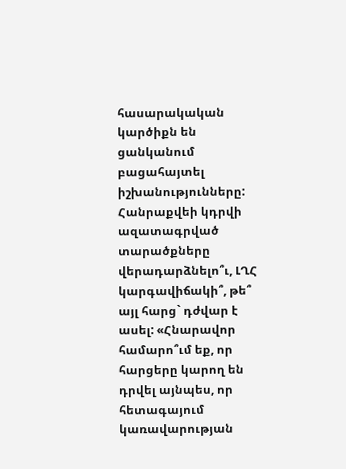հասարակական կարծիքն են ցանկանում բացահայտել իշխանությունները: Հանրաքվեի կդրվի ազատագրված տարածքները վերադարձնելո՞ւ, ԼՂՀ կարգավիճակի՞, թե՞ այլ հարց` դժվար է ասել: «Հնարավոր համարո՞ւմ եք, որ հարցերը կարող են դրվել այնպես, որ հետագայում կառավարության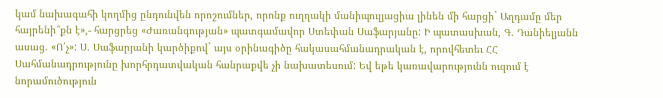կամ նախագահի կողմից ընդունվեն որոշումներ, որոնք ուղղակի մանիպուլյացիա լինեն մի հարցի` Աղդամը մեր հայրենի՞քն է»,- հարցրեց «Ժառանգության» պատգամավոր Ստեփան Սաֆարյանը: Ի պատասխան, Գ. Դանիելյանն ասաց. «Ո՛չ»: Ս. Սաֆարյանի կարծիքով` այս օրինագիծը հակասահմանադրական է, որովհետեւ ՀՀ Սահմանադրությունը խորհրդատվական հանրաքվե չի նախատեսում: Եվ եթե կառավարությունն ուզում է նորամուծություն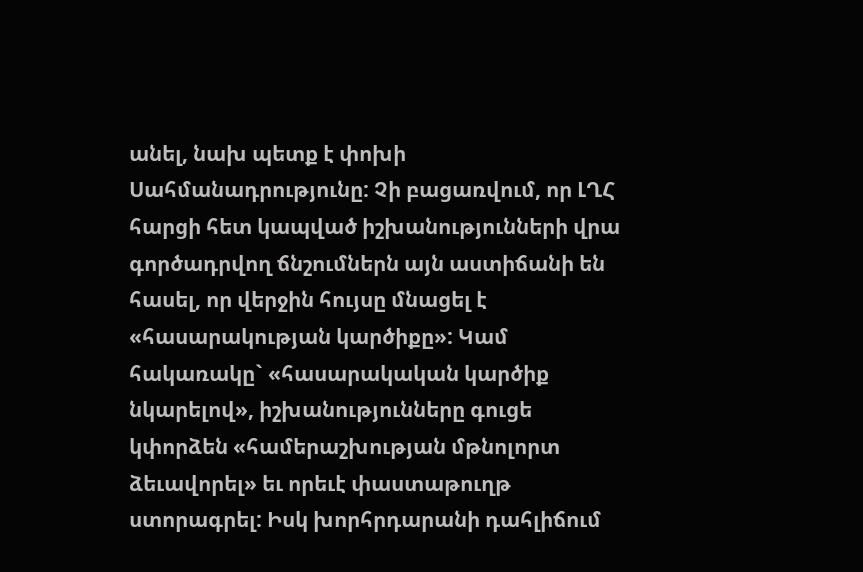անել, նախ պետք է փոխի Սահմանադրությունը: Չի բացառվում, որ ԼՂՀ հարցի հետ կապված իշխանությունների վրա գործադրվող ճնշումներն այն աստիճանի են հասել, որ վերջին հույսը մնացել է «հասարակության կարծիքը»: Կամ հակառակը` «հասարակական կարծիք նկարելով», իշխանությունները գուցե կփորձեն «համերաշխության մթնոլորտ ձեւավորել» եւ որեւէ փաստաթուղթ ստորագրել: Իսկ խորհրդարանի դահլիճում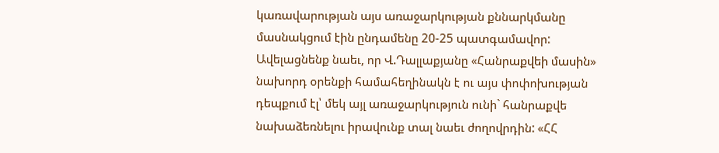կառավարության այս առաջարկության քննարկմանը մասնակցում էին ընդամենը 20-25 պատգամավոր:
Ավելացնենք նաեւ, որ Վ.Դալլաքյանը «Հանրաքվեի մասին» նախորդ օրենքի համահեղինակն է ու այս փոփոխության դեպքում էլ՝ մեկ այլ առաջարկություն ունի` հանրաքվե նախաձեռնելու իրավունք տալ նաեւ ժողովրդին: «ՀՀ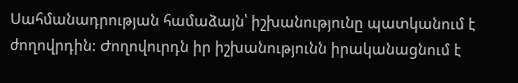Սահմանադրության համաձայն՝ իշխանությունը պատկանում է ժողովրդին: Ժողովուրդն իր իշխանությունն իրականացնում է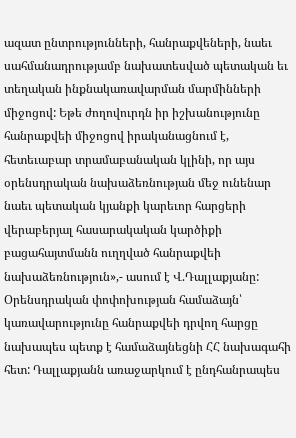ազատ ընտրությունների, հանրաքվեների, նաեւ սահմանադրությամբ նախատեսված պետական եւ տեղական ինքնակառավարման մարմինների միջոցով: Եթե ժողովուրդն իր իշխանությունը հանրաքվեի միջոցով իրականացնում է, հետեւաբար տրամաբանական կլինի, որ այս օրենսդրական նախաձեռնության մեջ ունենար նաեւ պետական կյանքի կարեւոր հարցերի վերաբերյալ հասարակական կարծիքի բացահայտմանն ուղղված հանրաքվեի նախաձեռնություն»,- ասում է Վ.Դալլաքյանը:
Օրենսդրական փոփոխության համաձայն՝ կառավարությունը հանրաքվեի դրվող հարցը նախապես պետք է համաձայնեցնի ՀՀ նախագահի հետ: Դալլաքյանն առաջարկում է ընդհանրապես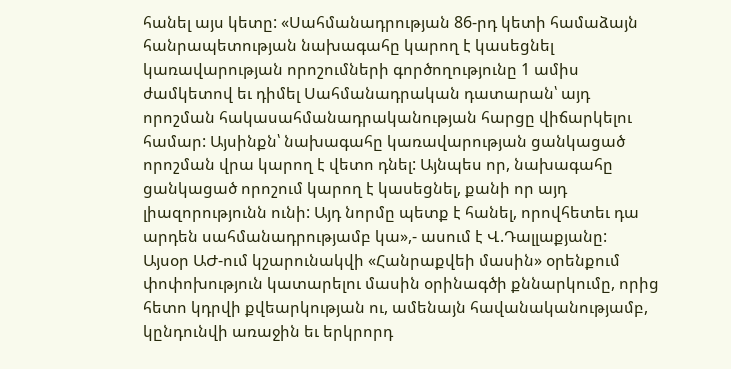հանել այս կետը: «Սահմանադրության 86-րդ կետի համաձայն հանրապետության նախագահը կարող է կասեցնել կառավարության որոշումների գործողությունը 1 ամիս ժամկետով եւ դիմել Սահմանադրական դատարան՝ այդ որոշման հակասահմանադրականության հարցը վիճարկելու համար: Այսինքն՝ նախագահը կառավարության ցանկացած որոշման վրա կարող է վետո դնել: Այնպես որ, նախագահը ցանկացած որոշում կարող է կասեցնել, քանի որ այդ լիազորությունն ունի: Այդ նորմը պետք է հանել, որովհետեւ դա արդեն սահմանադրությամբ կա»,- ասում է Վ.Դալլաքյանը:
Այսօր ԱԺ-ում կշարունակվի «Հանրաքվեի մասին» օրենքում փոփոխություն կատարելու մասին օրինագծի քննարկումը, որից հետո կդրվի քվեարկության ու, ամենայն հավանականությամբ, կընդունվի առաջին եւ երկրորդ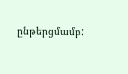ընթերցմամբ: